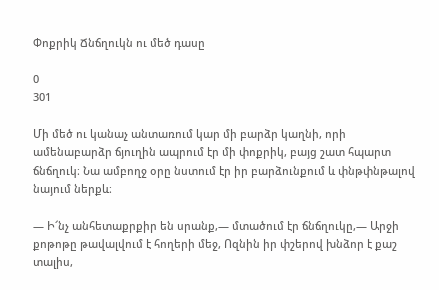Փոքրիկ Ճնճղուկն ու մեծ դասը

0
301

Մի մեծ ու կանաչ անտառում կար մի բարձր կաղնի, որի ամենաբարձր ճյուղին ապրում էր մի փոքրիկ, բայց շատ հպարտ ճնճղուկ։ Նա ամբողջ օրը նստում էր իր բարձունքում և փնթփնթալով նայում ներքև։

— Ի՜նչ անհետաքրքիր են սրանք,— մտածում էր ճնճղուկը,— Արջի քոթոթը թավալվում է հողերի մեջ, Ոզնին իր փշերով խնձոր է քաշ տալիս,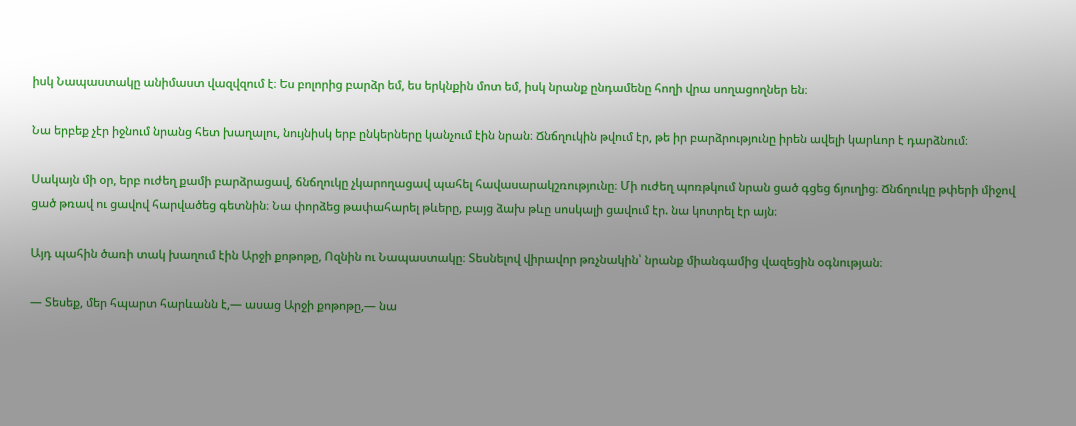իսկ Նապաստակը անիմաստ վազվզում է։ Ես բոլորից բարձր եմ, ես երկնքին մոտ եմ, իսկ նրանք ընդամենը հողի վրա սողացողներ են։

Նա երբեք չէր իջնում նրանց հետ խաղալու, նույնիսկ երբ ընկերները կանչում էին նրան։ Ճնճղուկին թվում էր, թե իր բարձրությունը իրեն ավելի կարևոր է դարձնում։

Սակայն մի օր, երբ ուժեղ քամի բարձրացավ, ճնճղուկը չկարողացավ պահել հավասարակշռությունը։ Մի ուժեղ պոռթկում նրան ցած գցեց ճյուղից։ Ճնճղուկը թփերի միջով ցած թռավ ու ցավով հարվածեց գետնին։ Նա փորձեց թափահարել թևերը, բայց ձախ թևը սոսկալի ցավում էր. նա կոտրել էր այն։

Այդ պահին ծառի տակ խաղում էին Արջի քոթոթը, Ոզնին ու Նապաստակը։ Տեսնելով վիրավոր թռչնակին՝ նրանք միանգամից վազեցին օգնության։

— Տեսեք, մեր հպարտ հարևանն է,— ասաց Արջի քոթոթը,— նա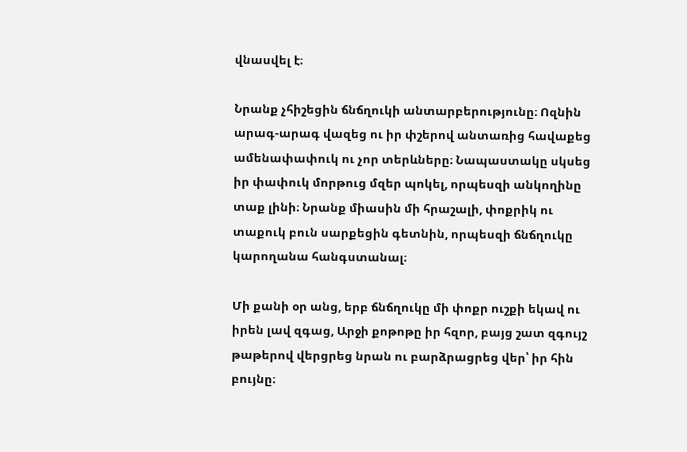վնասվել է։

Նրանք չհիշեցին ճնճղուկի անտարբերությունը։ Ոզնին արագ-արագ վազեց ու իր փշերով անտառից հավաքեց ամենափափուկ ու չոր տերևները։ Նապաստակը սկսեց իր փափուկ մորթուց մզեր պոկել, որպեսզի անկողինը տաք լինի։ Նրանք միասին մի հրաշալի, փոքրիկ ու տաքուկ բուն սարքեցին գետնին, որպեսզի ճնճղուկը կարողանա հանգստանալ։

Մի քանի օր անց, երբ ճնճղուկը մի փոքր ուշքի եկավ ու իրեն լավ զգաց, Արջի քոթոթը իր հզոր, բայց շատ զգույշ թաթերով վերցրեց նրան ու բարձրացրեց վեր՝ իր հին բույնը։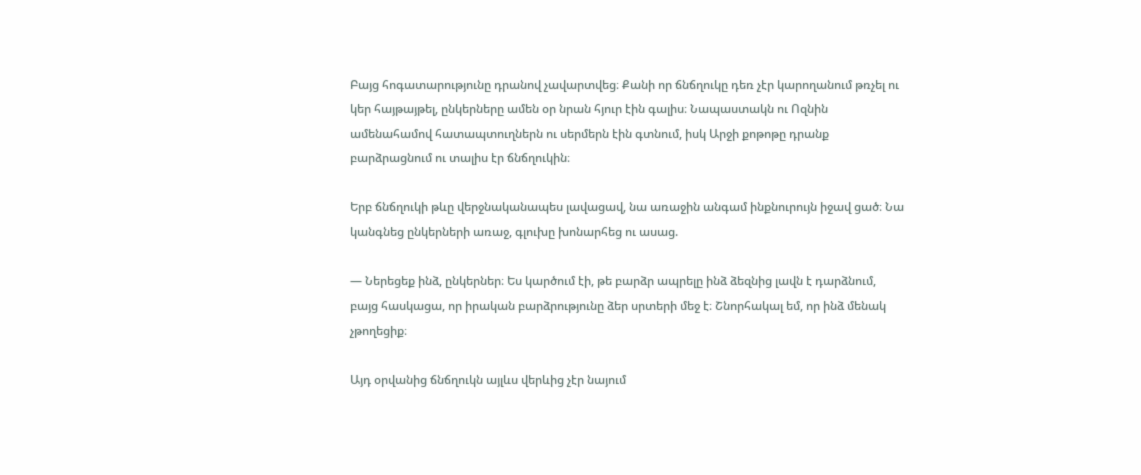Բայց հոգատարությունը դրանով չավարտվեց։ Քանի որ ճնճղուկը դեռ չէր կարողանում թռչել ու կեր հայթայթել, ընկերները ամեն օր նրան հյուր էին գալիս։ Նապաստակն ու Ոզնին ամենահամով հատապտուղներն ու սերմերն էին գտնում, իսկ Արջի քոթոթը դրանք բարձրացնում ու տալիս էր ճնճղուկին։

Երբ ճնճղուկի թևը վերջնականապես լավացավ, նա առաջին անգամ ինքնուրույն իջավ ցած։ Նա կանգնեց ընկերների առաջ, գլուխը խոնարհեց ու ասաց.

— Ներեցեք ինձ, ընկերներ։ Ես կարծում էի, թե բարձր ապրելը ինձ ձեզնից լավն է դարձնում, բայց հասկացա, որ իրական բարձրությունը ձեր սրտերի մեջ է։ Շնորհակալ եմ, որ ինձ մենակ չթողեցիք։

Այդ օրվանից ճնճղուկն այլևս վերևից չէր նայում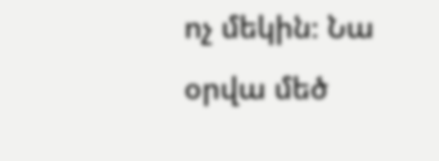ոչ մեկին։ Նա օրվա մեծ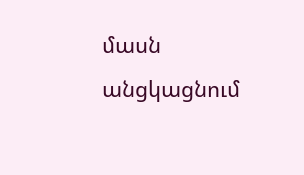մասն անցկացնում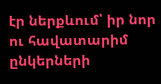էր ներքևում՝ իր նոր ու հավատարիմ ընկերների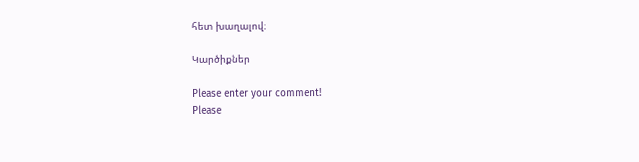հետ խաղալով։

Կարծիքներ

Please enter your comment!
Please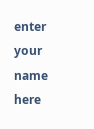enter your name here